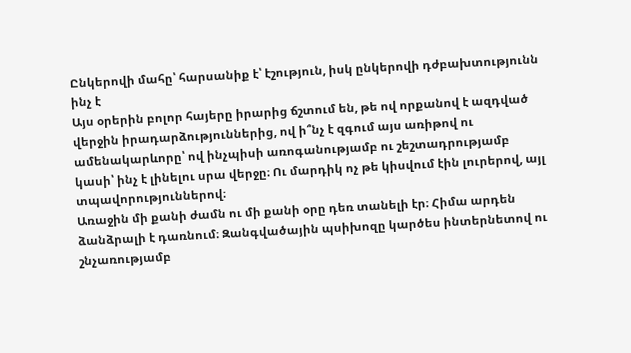Ընկերովի մահը՝ հարսանիք է՝ էշություն, իսկ ընկերովի դժբախտությունն ինչ է
Այս օրերին բոլոր հայերը իրարից ճշտում են, թե ով որքանով է ազդված վերջին իրադարձություններից, ով ի՞նչ է զգում այս առիթով ու ամենակարևորը՝ ով ինչպիսի առոգանությամբ ու շեշտադրությամբ կասի՝ ինչ է լինելու սրա վերջը։ Ու մարդիկ ոչ թե կիսվում էին լուրերով, այլ տպավորություններով։
Առաջին մի քանի ժամն ու մի քանի օրը դեռ տանելի էր։ Հիմա արդեն ձանձրալի է դառնում։ Զանգվածային պսիխոզը կարծես ինտերնետով ու շնչառությամբ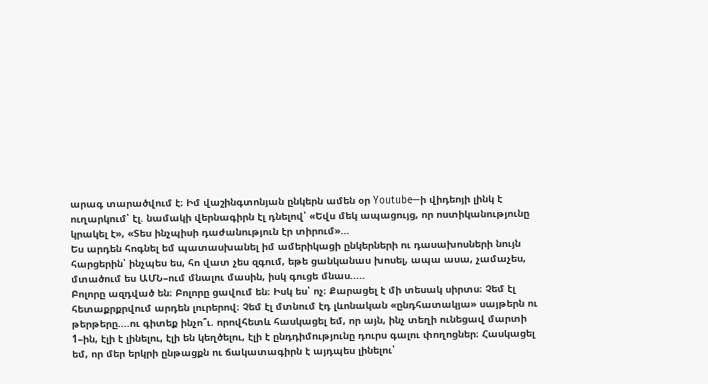արագ տարածվում է։ Իմ վաշինգտոնյան ընկերն ամեն օր Youtube—ի վիդեոյի լինկ է ուղարկում՝ էլ. նամակի վերնագիրն էլ դնելով՝ «Եվս մեկ ապացույց, որ ոստիկանությունը կրակել է», «Տես ինչպիսի դաժանություն էր տիրում»...
Ես արդեն հոգնել եմ պատասխանել իմ ամերիկացի ընկերների ու դասախոսների նույն հարցերին՝ ինչպես ես, հո վատ չես զգում, եթե ցանկանաս խոսել, ապա ասա, չամաչես, մտածում ես ԱՄՆ–ում մնալու մասին, իսկ գուցե մնաս.....
Բոլորը ազդված են։ Բոլորը ցավում են։ Իսկ ես՝ ոչ։ Քարացել է մի տեսակ սիրտս։ Չեմ էլ հետաքրքրվում արդեն լուրերով։ Չեմ էլ մտնում էդ լևոնական «ընդհատակյա» սայթերն ու թերթերը....ու գիտեք ինչո՞ւ. որովհետև հասկացել եմ, որ այն, ինչ տեղի ունեցավ մարտի 1–ին, էլի է լինելու, էլի են կեղծելու, էլի է ընդդիմությունը դուրս գալու փողոցներ։ Հասկացել եմ, որ մեր երկրի ընթացքն ու ճակատագիրն է այդպես լինելու՝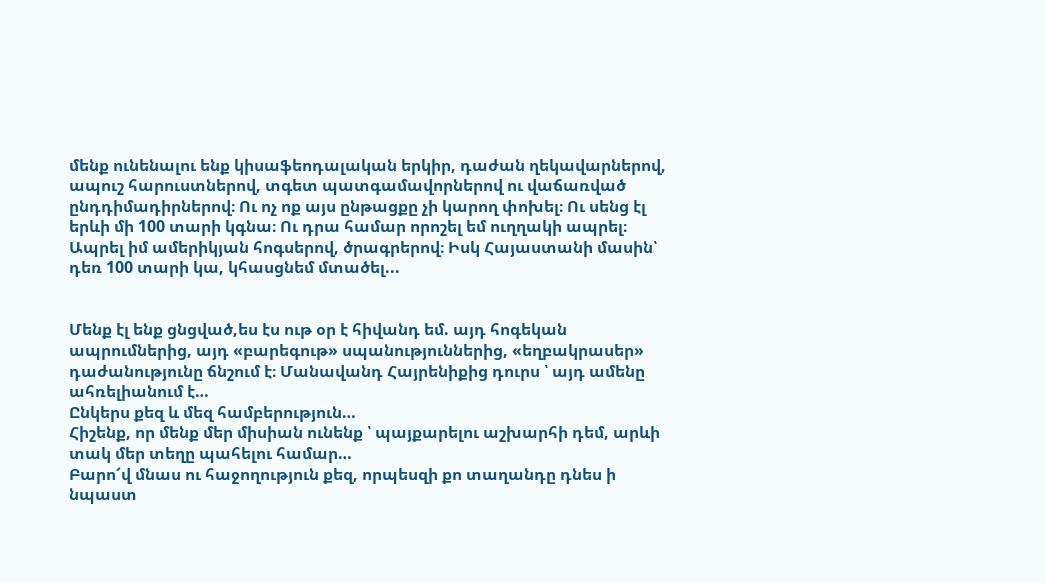մենք ունենալու ենք կիսաֆեոդալական երկիր, դաժան ղեկավարներով, ապուշ հարուստներով, տգետ պատգամավորներով ու վաճառված ընդդիմադիրներով։ Ու ոչ ոք այս ընթացքը չի կարող փոխել։ Ու սենց էլ երևի մի 100 տարի կգնա։ Ու դրա համար որոշել եմ ուղղակի ապրել։ Ապրել իմ ամերիկյան հոգսերով, ծրագրերով։ Իսկ Հայաստանի մասին՝ դեռ 100 տարի կա, կհասցնեմ մտածել...


Մենք էլ ենք ցնցված,ես էս ութ օր է հիվանդ եմ. այդ հոգեկան ապրումներից, այդ «բարեգութ» սպանություններից, «եղբակրասեր» դաժանությունը ճնշում է։ Մանավանդ Հայրենիքից դուրս ՝ այդ ամենը ահռելիանում է…
Ընկերս քեզ և մեզ համբերություն…
Հիշենք, որ մենք մեր միսիան ունենք ՝ պայքարելու աշխարհի դեմ, արևի տակ մեր տեղը պահելու համար…
Բարո՜վ մնաս ու հաջողություն քեզ, որպեսզի քո տաղանդը դնես ի նպաստ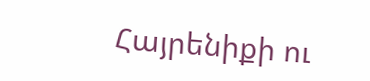Հայրենիքի ու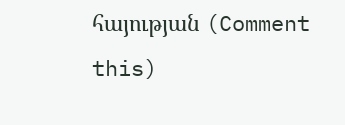հայության (Comment this)